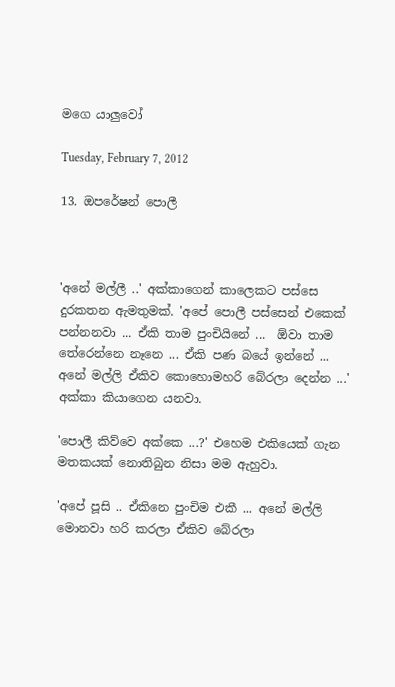මගෙ යාලුවෝ

Tuesday, February 7, 2012

13. ඔපරේෂන් පොලී



'අනේ මල්ලී ..' අක්කාගෙන් කාලෙකට පස්සෙ දුරකතන ඇමතුමක්. 'අපේ පොලී පස්සෙන් එකෙක් පන්නනවා ... ඒකි තාම පුංචියිනේ ...  ඕවා තාම තේරෙන්නෙ නෑනෙ ... ඒකි පණ බයේ ඉන්නේ ... අනේ මල්ලි ඒකිව කොහොමහරි බේරලා දෙන්න ...' අක්කා කියාගෙන යනවා.

'පොලී කිව්වෙ අක්කෙ ...?' එහෙම එකියෙක් ගැන මතකයක් නොතිබුන නිසා මම ඇහුවා.

'අපේ පූසි .. ඒකිනෙ පුංචිම එකී ... අනේ මල්ලි මොනවා හරි කරලා ඒකිව බේරලා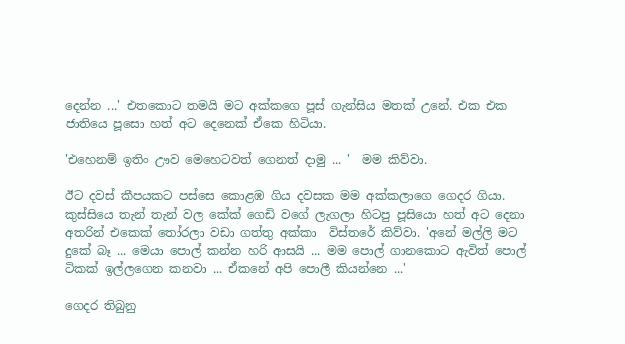දෙන්න ...' එතකොට තමයි මට අක්කගෙ පූස් ගැන්සිය මතක් උනේ. එක එක ජාතියෙ පූසො හත් අට දෙනෙක් ඒකෙ හිටියා.

'එහෙනම් ඉතිං ඌව මෙහෙටවත් ගෙනත් දාමු ... '  මම කිව්වා.

ඊට දවස් කීපයකට පස්සෙ කොළඹ ගිය දවසක මම අක්කලාගෙ ගෙදර ගියා. කුස්සියෙ තැන් තැන් වල කේක් ගෙඩි වගේ ලැගලා හිටපු පූසියො හත් අට දෙනා අතරින් එකෙක් ‍තෝරලා වඩා ගත්තු අක්කා  විස්තරේ කිව්වා. 'අනේ මල්ලි මට දුකේ බෑ ... මෙයා පොල් කන්න හරි ආසයි ... මම පොල් ගානකොට ඇවිත් පොල් ටිකක් ඉල්ලගෙන කනවා ... ඒකනේ අපි පොලී කියන්නෙ ...'

ගෙදර තිබුනු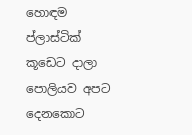හොඳම ප්ලාස්ටික් කූඩෙට දාලා පොලියව අපට දෙනකොට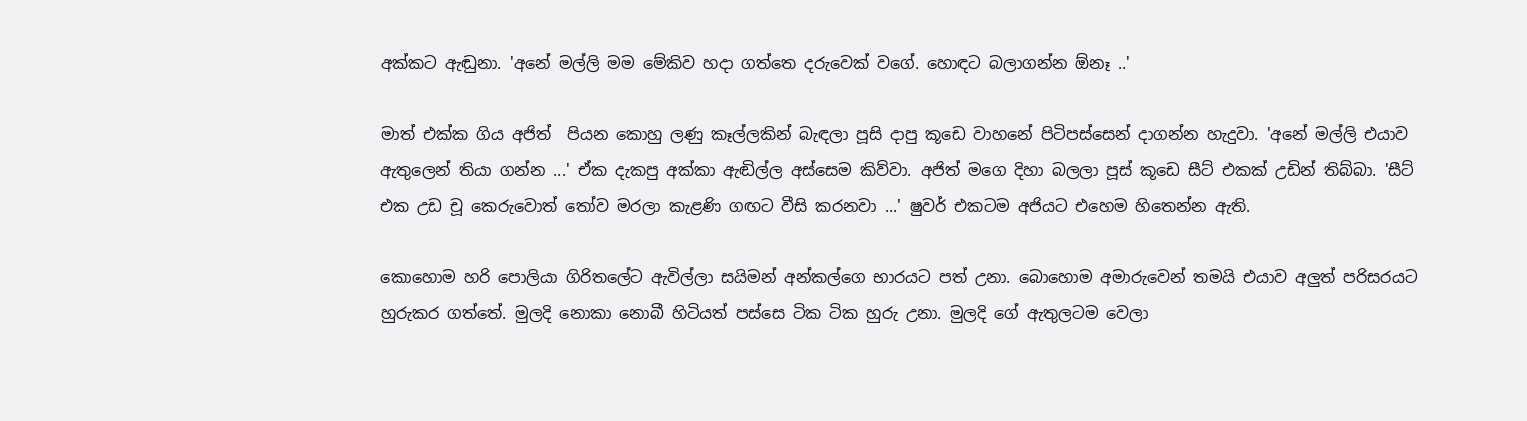අක්කට ඇඬුනා. 'අනේ මල්ලි මම මේකිව හදා ගත්තෙ දරුවෙක් වගේ. හොඳට බලාගන්න ඕනෑ ..'

මාත් එක්ක ගිය අජිත්  පියන කොහු ලණු කෑල්ලකින් බැඳලා පූසි දාපු කූඩෙ වාහනේ පිටිපස්සෙන් දාගන්න හැදුවා. 'අනේ මල්ලි එයාව ඇතුලෙන් තියා ගන්න ...' ඒක දැකපු අක්කා ඇඬිල්ල අස්සෙම කිව්වා. අජිත් මගෙ දිහා බලලා පූස් කූඩෙ සීට් එකක් උඩින් තිබ්බා. 'සීට් එක උඩ චූ කෙරුවොත් ‍තෝව මරලා කැළණි ගඟට වීසි කරනවා ...' ෂුවර් එකටම අජියට එහෙම හිතෙන්න ඇති.

කොහොම හරි පොලියා ගිරිතලේට ඇවිල්ලා සයිමන් අන්කල්ගෙ භාරයට පත් උනා. බොහොම අමාරුවෙන් තමයි එයාව අලුත් පරිසරයට හුරුකර ගත්තේ. මුලදි නොකා නොබී හිටියත් පස්සෙ ටික ටික හුරු උනා. මුලදි ගේ ඇතුලටම වෙලා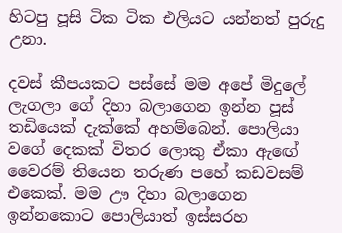හිටපු පූසි ටික ටික එලියට යන්නත් පුරුදු උනා.

දවස් කීපයකට පස්සේ මම අපේ මිදුලේ ලැගලා ගේ දිහා බලාගෙන ඉන්න පූස් තඩියෙක් දැක්කේ අහම්බෙන්. පොලියා වගේ දෙකක් විතර ලොකු ඒකා ඇඟේ වෛරම් තියෙන තරුණ පහේ කඩවසම් එකෙක්. මම ඌ දිහා බලාගෙන ඉන්නකොට පොලියාත් ඉස්සරහ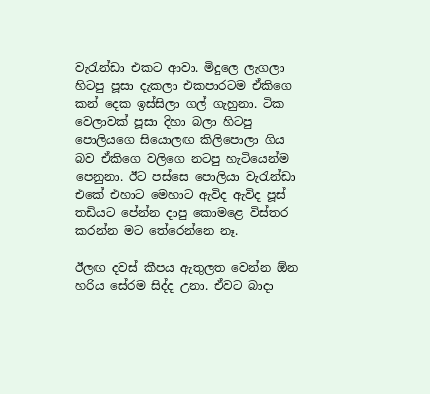වැ‍රැන්ඩා එකට ආවා. මිදුලෙ ලැගලා හිටපු පූසා දැකලා එකපාරටම ඒකිගෙ කන් දෙක ඉස්සිලා ගල් ගැහුනා. ටික වෙලාවක් පූසා දිහා බලා හිටපු පොලියගෙ සියොලඟ කිලිපොලා ගිය බව ඒකිගෙ වලිගෙ නටපු හැටියෙන්ම පෙනුනා. ඊට පස්සෙ පොලියා වැ‍රැන්ඩා එකේ එහාට මෙහාට ඇවිද ඇවිද පූස් තඩියට පේන්න දාපු කොමළෙ විස්තර කරන්න මට තේරෙන්නෙ නෑ.

ඊලඟ දවස් කීපය ඇතුලත වෙන්න ඕන හරිය සේරම සිද්ද උනා. ඒවට බාදා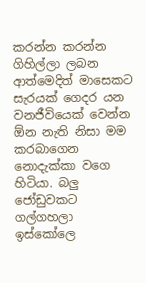කරන්න කරන්න ගිහිල්ලා ලබන ආත්මෙදිත් මාසෙකට සැරයක් ගෙදර යන වනජීවියෙක් වෙන්න ඕන නැති නිසා මම කරබාගෙන නොදැක්කා වගෙ හිටියා. බලු ජෝඩුවකට ගල්ගහලා ඉස්කෝලෙ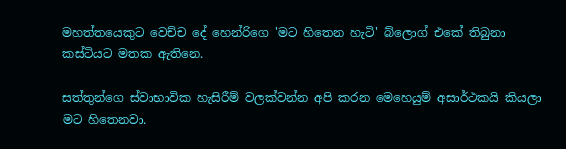මහත්තයෙකුට වෙච්ච දේ හෙන්රිගෙ 'මට හිතෙන හැටි' බ්ලොග් එකේ තිබුනා කස්ටියට මතක ඇතිනෙ.

සත්තුන්ගෙ ස්වාභාවික හැසිරීම් වලක්වන්න අපි කරන මෙහෙයුම් අසාර්ථකයි කියලා මට හිතෙනවා.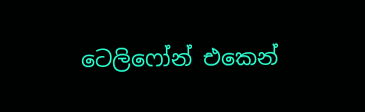ටෙලිෆෝන් එකෙන්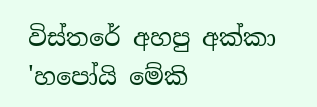විස්තරේ අහපු අක්කා 'හපෝයි මේකි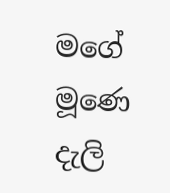මගේ මූණෙ දැලි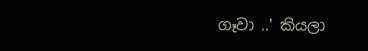ගෑවා ..' කියලා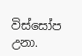විස්සෝප උනා.